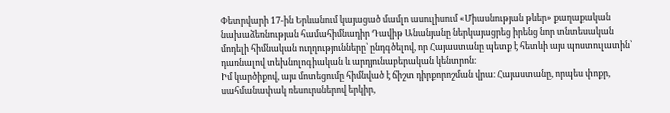Փետրվարի 17-ին Երևանում կայացած մամլո ասուլիսում «Միասնության թևեր» քաղաքական նախաձեռնության համահիմնադիր Դավիթ Անանյանը ներկայացրեց իրենց նոր տնտեսական մոդելի հիմնական ուղղությունները՝ ընդգծելով, որ Հայաստանը պետք է հետևի այս պոստուլատին՝ դառնալով տեխնոլոգիական և արդյունաբերական կենտրոն։
Իմ կարծիքով, այս մոտեցումը հիմնված է ճիշտ դիրքորոշման վրա։ Հայաստանը, որպես փոքր, սահմանափակ ռեսուրսներով երկիր,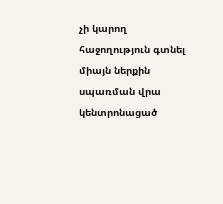չի կարող հաջողություն գտնել միայն ներքին սպառման վրա կենտրոնացած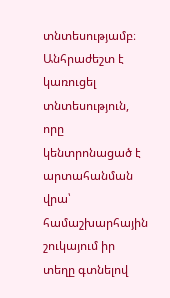տնտեսությամբ։ Անհրաժեշտ է կառուցել տնտեսություն, որը կենտրոնացած է արտահանման վրա՝ համաշխարհային շուկայում իր տեղը գտնելով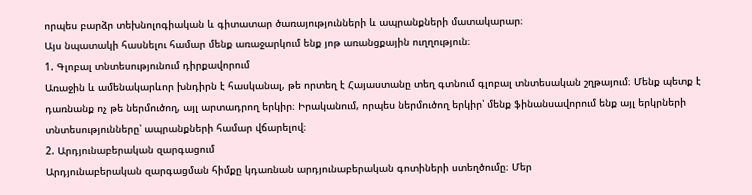որպես բարձր տեխնոլոգիական և գիտատար ծառայությունների և ապրանքների մատակարար։
Այս նպատակի հասնելու համար մենք առաջարկում ենք յոթ առանցքային ուղղություն։
1. Գլոբալ տնտեսությունում դիրքավորում
Առաջին և ամենակարևոր խնդիրն է հասկանալ, թե որտեղ է Հայաստանը տեղ գտնում գլոբալ տնտեսական շղթայում։ Մենք պետք է դառնանք ոչ թե ներմուծող, այլ արտադրող երկիր։ Իրականում, որպես ներմուծող երկիր՝ մենք ֆինանսավորում ենք այլ երկրների տնտեսությունները՝ ապրանքների համար վճարելով։
2. Արդյունաբերական զարգացում
Արդյունաբերական զարգացման հիմքը կդառնան արդյունաբերական գոտիների ստեղծումը։ Մեր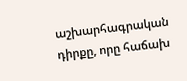աշխարհագրական դիրքը, որը հաճախ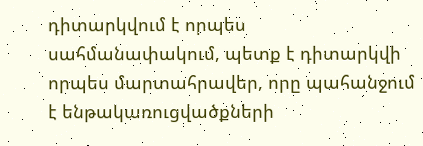դիտարկվում է որպես սահմանափակում, պետք է դիտարկվի որպես մարտահրավեր, որը պահանջում է ենթակառուցվածքների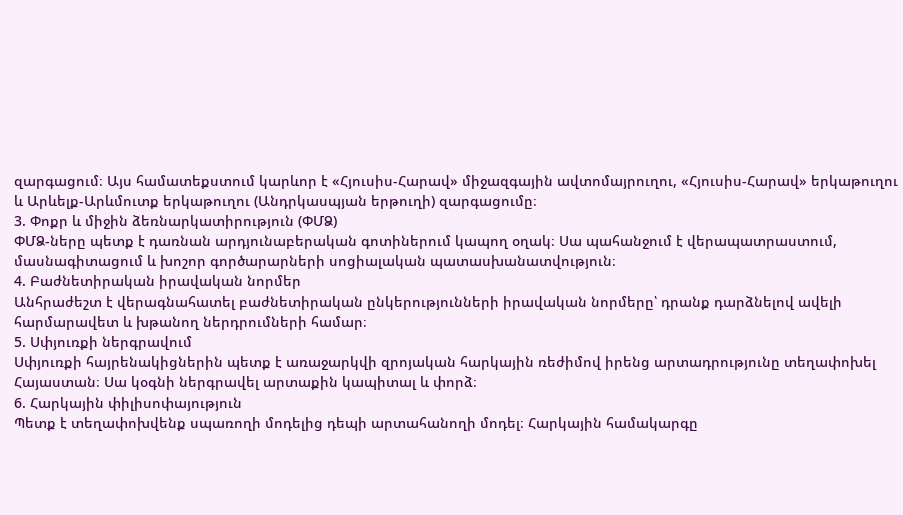զարգացում։ Այս համատեքստում կարևոր է «Հյուսիս-Հարավ» միջազգային ավտոմայրուղու, «Հյուսիս-Հարավ» երկաթուղու և Արևելք-Արևմուտք երկաթուղու (Անդրկասպյան երթուղի) զարգացումը։
3. Փոքր և միջին ձեռնարկատիրություն (ՓՄՁ)
ՓՄՁ-ները պետք է դառնան արդյունաբերական գոտիներում կապող օղակ։ Սա պահանջում է վերապատրաստում, մասնագիտացում և խոշոր գործարարների սոցիալական պատասխանատվություն։
4. Բաժնետիրական իրավական նորմեր
Անհրաժեշտ է վերագնահատել բաժնետիրական ընկերությունների իրավական նորմերը՝ դրանք դարձնելով ավելի հարմարավետ և խթանող ներդրումների համար։
5. Սփյուռքի ներգրավում
Սփյուռքի հայրենակիցներին պետք է առաջարկվի զրոյական հարկային ռեժիմով իրենց արտադրությունը տեղափոխել Հայաստան։ Սա կօգնի ներգրավել արտաքին կապիտալ և փորձ։
6. Հարկային փիլիսոփայություն
Պետք է տեղափոխվենք սպառողի մոդելից դեպի արտահանողի մոդել։ Հարկային համակարգը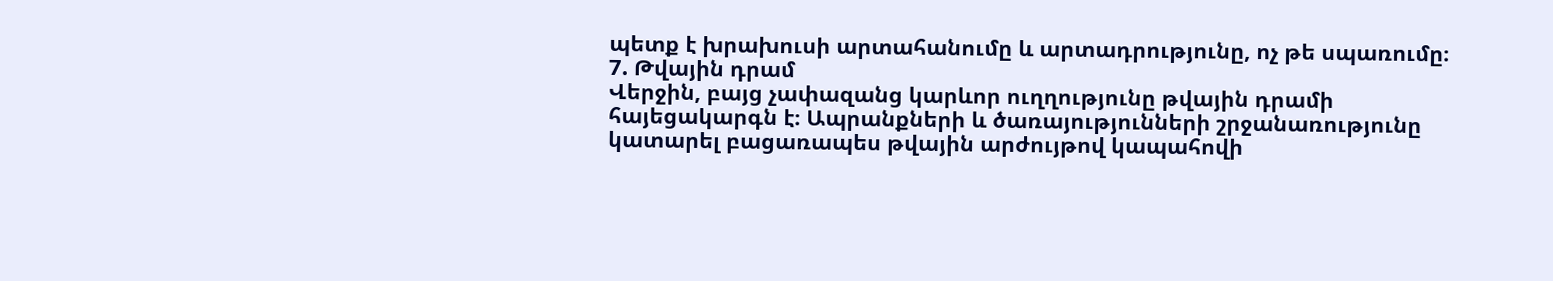պետք է խրախուսի արտահանումը և արտադրությունը, ոչ թե սպառումը։
7. Թվային դրամ
Վերջին, բայց չափազանց կարևոր ուղղությունը թվային դրամի հայեցակարգն է։ Ապրանքների և ծառայությունների շրջանառությունը կատարել բացառապես թվային արժույթով կապահովի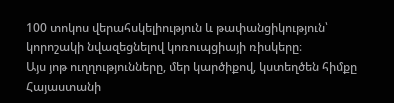100 տոկոս վերահսկելիություն և թափանցիկություն՝ կորոշակի նվազեցնելով կոռուպցիայի ռիսկերը։
Այս յոթ ուղղությունները, մեր կարծիքով, կստեղծեն հիմքը Հայաստանի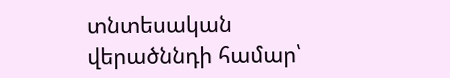տնտեսական վերածննդի համար՝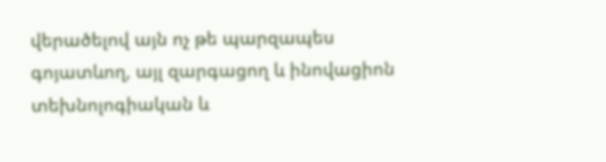վերածելով այն ոչ թե պարզապես գոյատևող, այլ զարգացող և ինովացիոն տեխնոլոգիական և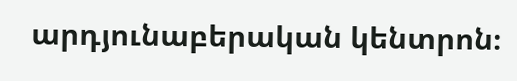արդյունաբերական կենտրոն։